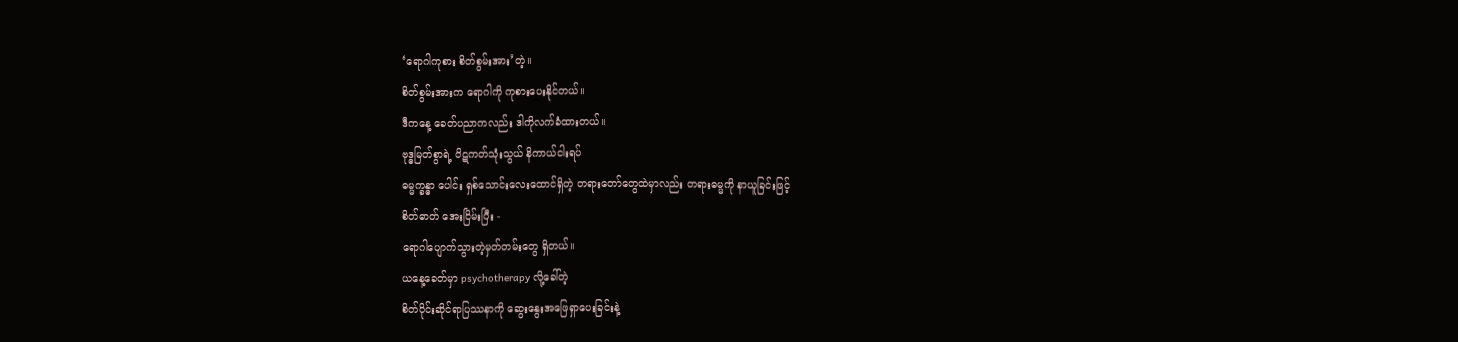‘ရောဂါကုစား စိတ်စွမ်းအား’တဲ့။
စိတ်စွမ်းအားက ရောဂါကို ကုစားပေးနိုင်တယ်။
ဒီကနေ့ ခေတ်ပညာကလည်း ဒါကိုလက်ခံထားတယ်။
ဗုဒ္ဓမြတ်စွာရဲ့ ပိဋကတ်သုံးသွယ် နိကာယ်ငါးရပ်
ဓမ္မက္ခန္ဓာ ပေါင်း ရှစ်သောင်းလေးထောင်ရှိတဲ့ တရားတော်တွေထဲမှာလည်း တရားဓမ္မကို နာယူခြင်းဖြင့်
စိတ်ဓာတ် အေးငြိမ်းပြီး -
ရောဂါပျောက်သွားတဲ့မှတ်တမ်းတွေ ရှိတယ်။
ယနေ့ခေတ်မှာ psychotherapy လို့ခေါ်တဲ့
စိတ်ပိုင်းဆိုင်ရာပြဿနာကို ဆွေးနွေးအဖြေရှာပေးခြင်းနဲ့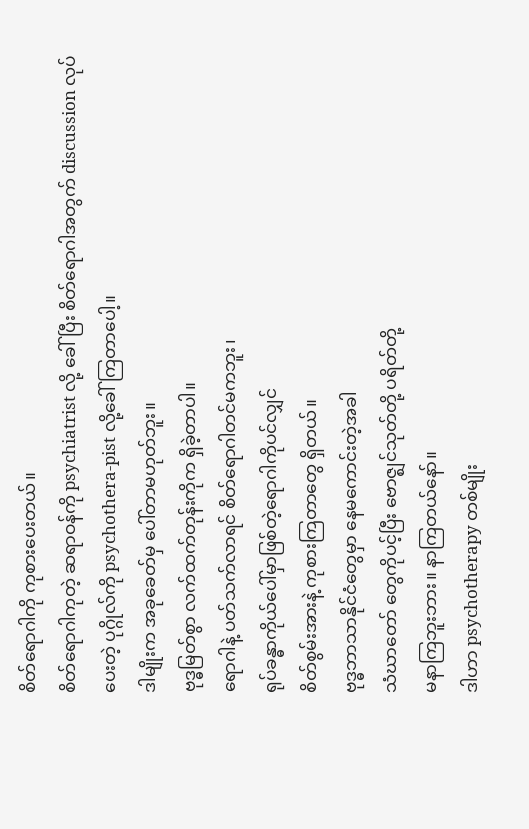စိတ်ရောဂါကို ကုစားပေးတယ်။
စိတ်ရောဂါကုတဲ့ ဆရာဝန်ကို psychiatrist လို့ ခေါ်ပြီး စိတ်ရောဂါအတွက် discussion လုပ်ပေးတဲ့ ပုဂ္ဂိုလ်ကို psychothera-pist လို့ခေါ်ကြတာပေါ့။
ဒါမျိုးက အခုခေတ်မှ ပေါ်တာမဟုတ်ဘူး။
ဗုဒ္ဓမြတ်စွာ လက်ထက်တုန်းကိုက ရှိခဲ့တာပါ။
ရောဂါနဲ့ ပတ်သက်လာရင် စိတ်ရောဂါတင်မကဘူး၊
ရုပ်ခန္ဓာကိုယ်ပေါ်မှာဖြစ်တဲ့ရောဂါကိုပင်လျှင်
စိတ်စွမ်းအားနဲ့ ကုစားကြတာတွေ ရှိတယ်။
ဗုဒ္ဓဘာသာနိုင်ငံတွေမှာ နေမကောင်းတဲ့အခါ
သံဃာတော် တွေကိုပင့်ပြီး ဗောဇ္ဈင်သုတ်တို့ ပရိတ်တို့
မနာကြဘူးဘား။ နာကြတယ်နော်။
ဒါဟာ psychotherapy တစ်မျိုး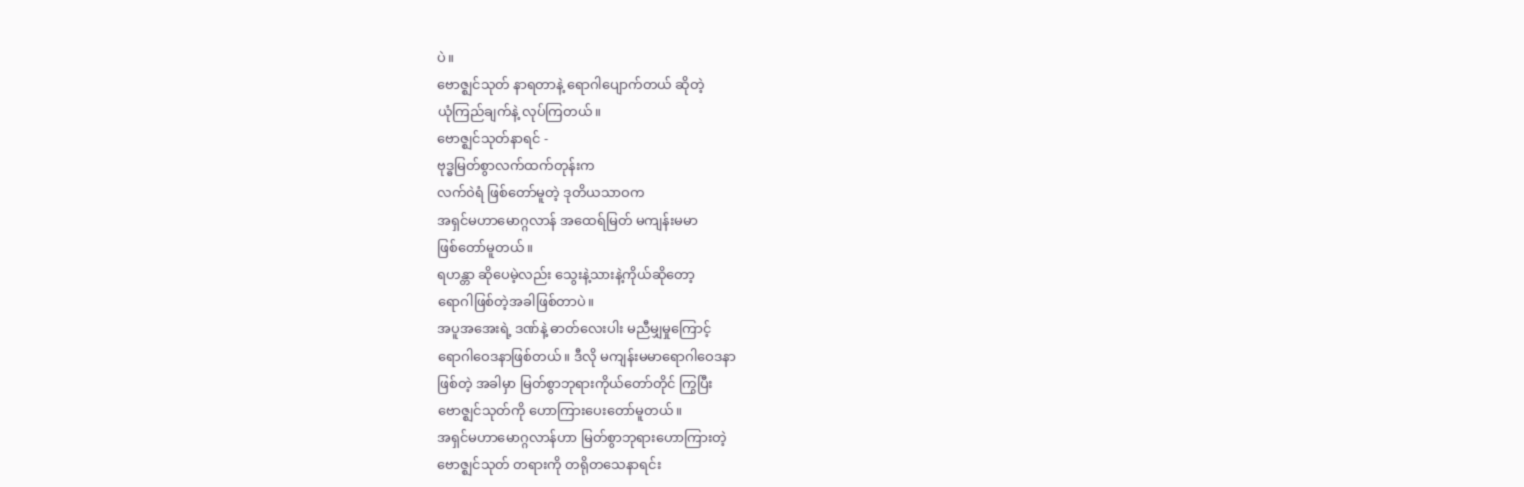ပဲ။
ဗောဇ္ဈင်သုတ် နာရတာနဲ့ ရောဂါပျောက်တယ် ဆိုတဲ့
ယုံကြည်ချက်နဲ့ လုပ်ကြတယ်။
ဗောဇ္ဈင်သုတ်နာရင် -
ဗုဒ္ဓမြတ်စွာလက်ထက်တုန်းက
လက်ဝဲရံ ဖြစ်တော်မူတဲ့ ဒုတိယသာဝက
အရှင်မဟာမောဂ္ဂလာန် အထေရ်မြတ် မကျန်းမမာ
ဖြစ်တော်မူတယ်။
ရဟန္တာ ဆိုပေမဲ့လည်း သွေးနဲ့သားနဲ့ကိုယ်ဆိုတော့
ရောဂါဖြစ်တဲ့အခါဖြစ်တာပဲ။
အပူအအေးရဲ့ ဒဏ်နဲ့ ဓာတ်လေးပါး မညီမျှမှုကြောင့်
ရောဂါဝေဒနာဖြစ်တယ်။ ဒီလို မကျန်းမမာရောဂါဝေဒနာ
ဖြစ်တဲ့ အခါမှာ မြတ်စွာဘုရားကိုယ်တော်တိုင် ကြွပြီး
ဗောဇ္ဈင်သုတ်ကို ဟောကြားပေးတော်မူတယ်။
အရှင်မဟာမောဂ္ဂလာန်ဟာ မြတ်စွာဘုရားဟောကြားတဲ့
ဗောဇ္ဈင်သုတ် တရားကို တရိုတသေနာရင်း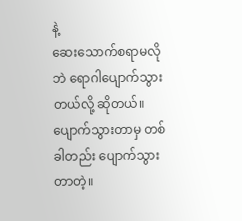နဲ့
ဆေးသောက်စရာမလိုဘဲ ရောဂါပျောက်သွားတယ်လို့ ဆိုတယ်။
ပျောက်သွားတာမှ တစ်ခါတည်း ပျောက်သွားတာတဲ့။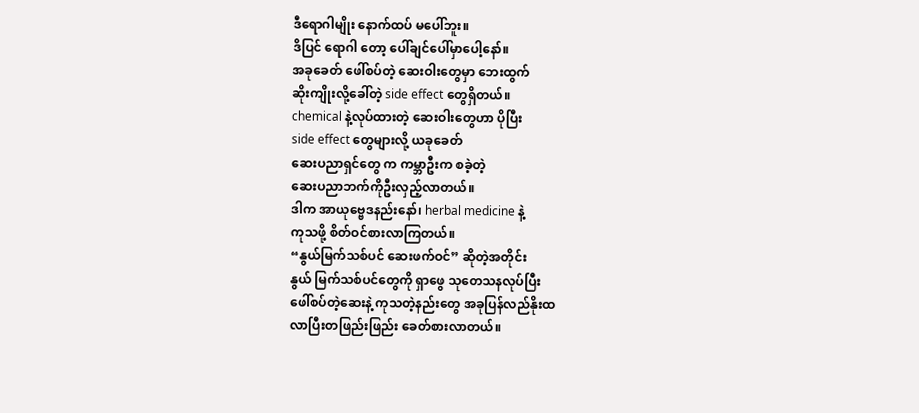ဒီရောဂါမျိုး နောက်ထပ် မပေါ်ဘူး။
ဒိပြင် ရောဂါ တော့ ပေါ်ချင်ပေါ်မှာပေါ့နော်။
အခုခေတ် ဖေါ်စပ်တဲ့ ဆေးဝါးတွေမှာ ဘေးထွက်
ဆိုးကျိုးလို့ခေါ်တဲ့ side effect တွေရှိတယ်။
chemical နဲ့လုပ်ထားတဲ့ ဆေးဝါးတွေဟာ ပိုပြီး
side effect တွေများလို့ ယခုခေတ်
ဆေးပညာရှင်တွေ က ကမ္ဘာဦးက စခဲ့တဲ့
ဆေးပညာဘက်ကိုဦးလှည့်လာတယ်။
ဒါက အာယုဗ္ဗေဒနည်းနော်၊ herbal medicine နဲ့
ကုသဖို့ စိတ်ဝင်စားလာကြတယ်။
“နွယ်မြက်သစ်ပင် ဆေးဖက်ဝင်” ဆိုတဲ့အတိုင်း
နွယ် မြက်သစ်ပင်တွေကို ရှာဖွေ သုတေသနလုပ်ပြီး
ဖေါ်စပ်တဲ့ဆေးနဲ့ ကုသတဲ့နည်းတွေ အခုပြန်လည်နိုးထ
လာပြီးတဖြည်းဖြည်း ခေတ်စားလာတယ်။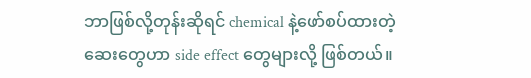ဘာဖြစ်လို့တုန်းဆိုရင် chemical နဲ့ဖော်စပ်ထားတဲ့
ဆေးတွေဟာ side effect တွေများလို့ ဖြစ်တယ်။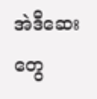အဲဒီဆေးတွေ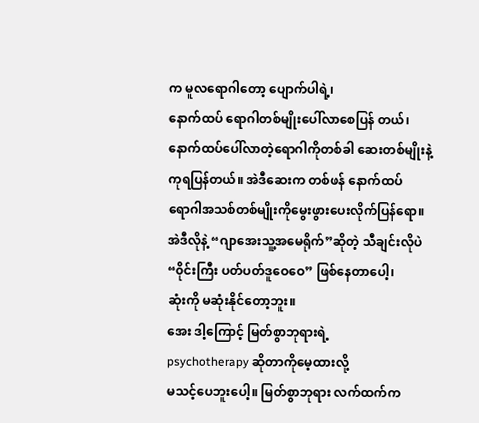က မူလရောဂါတော့ ပျောက်ပါရဲ့၊
နောက်ထပ် ရောဂါတစ်မျိုးပေါ်လာစေပြန် တယ်၊
နောက်ထပ်ပေါ်လာတဲ့ရောဂါကိုတစ်ခါ ဆေးတစ်မျိုးနဲ့
ကုရပြန်တယ်။ အဲဒီဆေးက တစ်ဖန် နောက်ထပ်
ရောဂါအသစ်တစ်မျိုးကိုမွေးဖွားပေးလိုက်ပြန်ရော။
အဲဒီလိုနဲ့ “ဂျာအေးသူ့အမေရိုက်”ဆိုတဲ့ သီချင်းလိုပဲ
“၀ိုင်းကြီး ပတ်ပတ်ဒူဝေဝေ” ဖြစ်နေတာပေါ့၊
ဆုံးကို မဆုံးနိုင်တော့ဘူး။
အေး ဒါ့ကြောင့် မြတ်စွာဘုရားရဲ့
psychotherapy ဆိုတာကိုမေ့ထားလို့
မသင့်ပေဘူးပေါ့။ မြတ်စွာဘုရား လက်ထက်က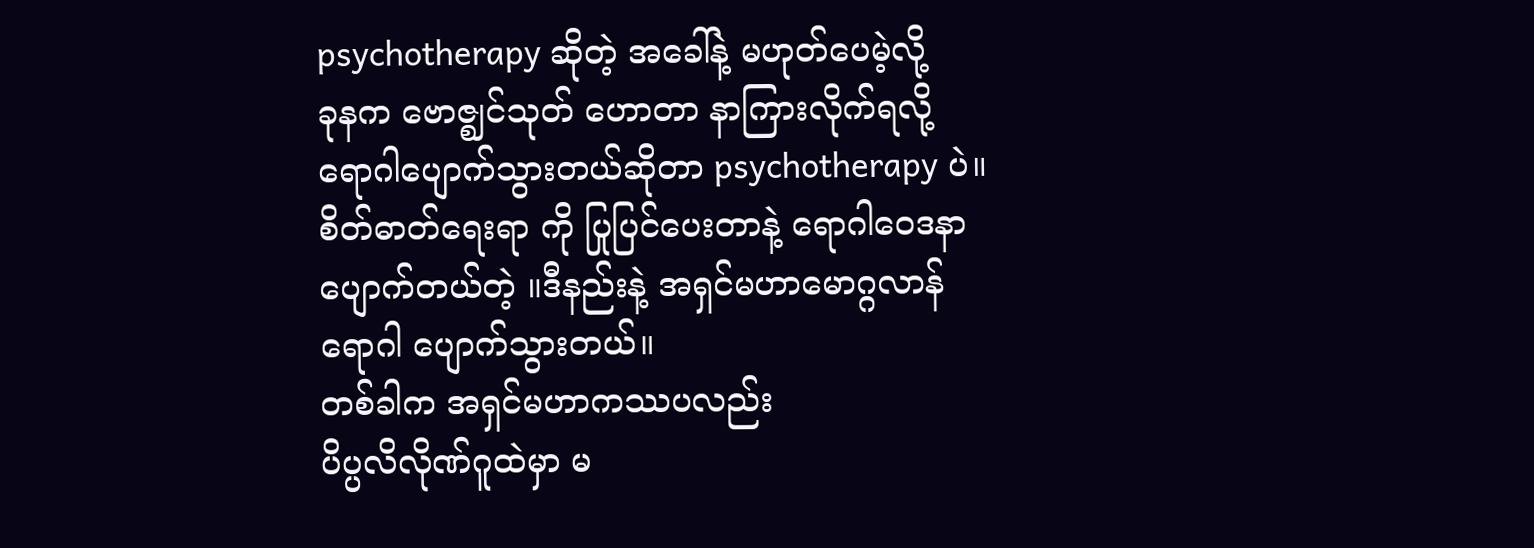psychotherapy ဆိုတဲ့ အခေါ်နဲ့ မဟုတ်ပေမဲ့လို့
ခုနက ဗောဇ္ဈင်သုတ် ဟောတာ နာကြားလိုက်ရလို့
ရောဂါပျောက်သွားတယ်ဆိုတာ psychotherapy ပဲ။
စိတ်ဓာတ်ရေးရာ ကို ပြုပြင်ပေးတာနဲ့ ရောဂါဝေဒနာ
ပျောက်တယ်တဲ့ ။ဒီနည်းနဲ့ အရှင်မဟာမောဂ္ဂလာန်
ရောဂါ ပျောက်သွားတယ်။
တစ်ခါက အရှင်မဟာကဿပလည်း
ပိပ္ပလိလိုဏ်ဂူထဲမှာ မ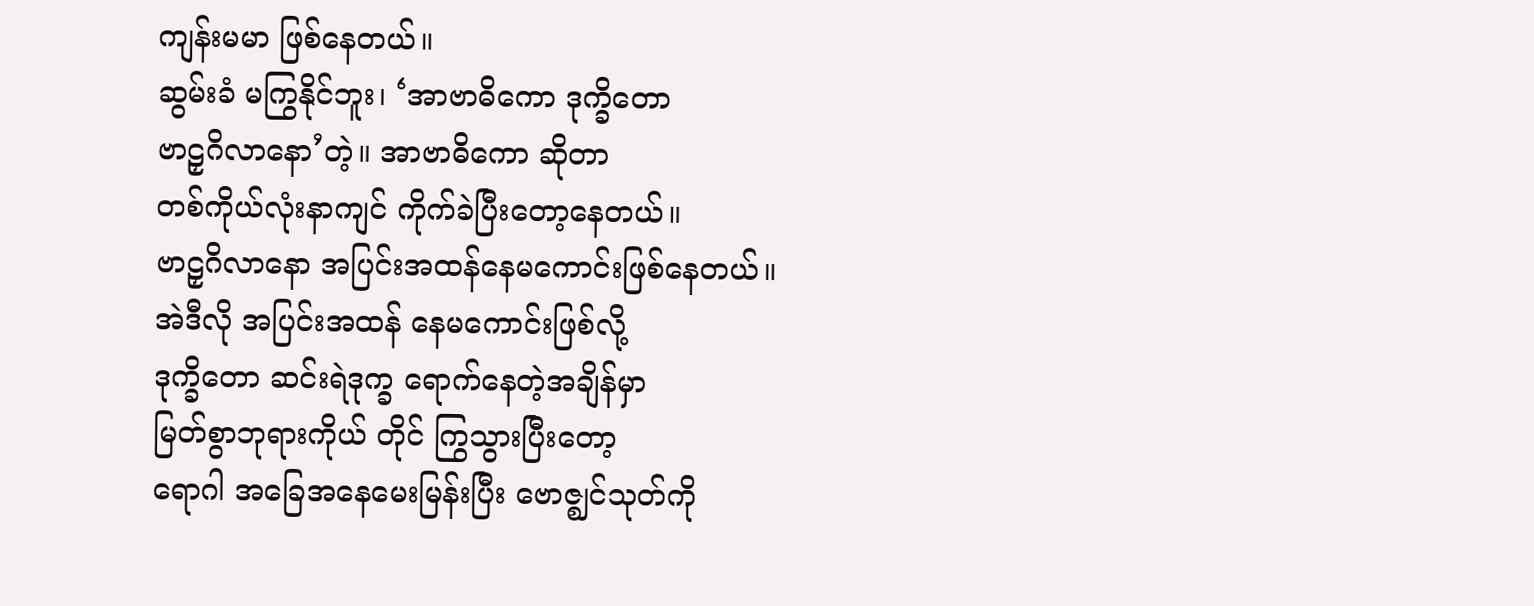ကျန်းမမာ ဖြစ်နေတယ်။
ဆွမ်းခံ မကြွနိုင်ဘူး၊ ‘အာဗာဓိကော ဒုက္ခိတော
ဗာဠှဂိလာနော’တဲ့။ အာဗာဓိကော ဆိုတာ
တစ်ကိုယ်လုံးနာကျင် ကိုက်ခဲပြီးတော့နေတယ်။
ဗာဠှဂိလာနော အပြင်းအထန်နေမကောင်းဖြစ်နေတယ်။
အဲဒီလို အပြင်းအထန် နေမကောင်းဖြစ်လို့
ဒုက္ခိတော ဆင်းရဲဒုက္ခ ရောက်နေတဲ့အချိန်မှာ
မြတ်စွာဘုရားကိုယ် တိုင် ကြွသွားပြီးတော့
ရောဂါ အခြေအနေမေးမြန်းပြီး ဗောဇ္ဈင်သုတ်ကို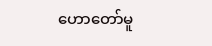ဟောတော်မူ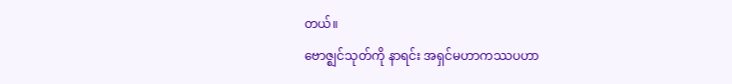တယ်။
ဗောဇ္ဈင်သုတ်ကို နာရင်း အရှင်မဟာကဿပဟာ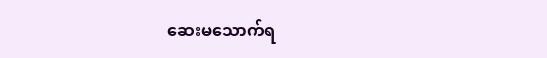ဆေးမသောက်ရ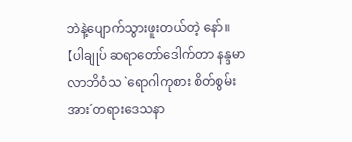ဘဲနဲ့ပျောက်သွားဖူးတယ်တဲ့ နော်။
【ပါချုပ် ဆရာတော်ဒေါက်တာ နန္ဒမာလာဘိဝံသ `ရောဂါကုစား စိတ်စွမ်းအား´တရားဒေသနာ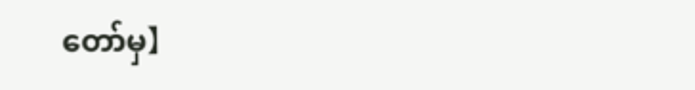တော်မှ】